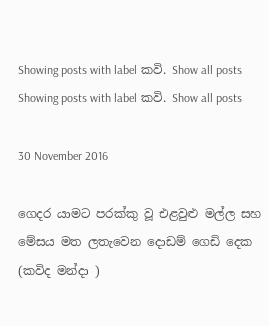Showing posts with label කවි. Show all posts
Showing posts with label කවි. Show all posts

30 November 2016

ගෙදර යාමට පරක්කු වූ එළවුළු මල්ල සහ මේසය මත ලතැවෙන දොඩම් ගෙඩි දෙක (කවිද මන්දා )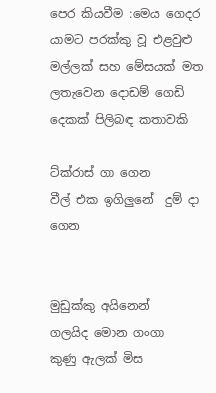පෙර කියවීම :මෙය ගෙදර යාමට පරක්කු වූ එළවුළු මල්ලක් සහ මේසයක් මත ලතැවෙන දොඩම් ගෙඩි දෙකක් පිලිබඳ කතාවකි

ට්ක්රාස් ගා ගෙන
වීල් එක ඉගිලුනේ  දුම් දා ගෙන


මුඩුක්කු අයිනෙන්
ගලයිද මොන ගංගා
කුණු ඇලක් මිස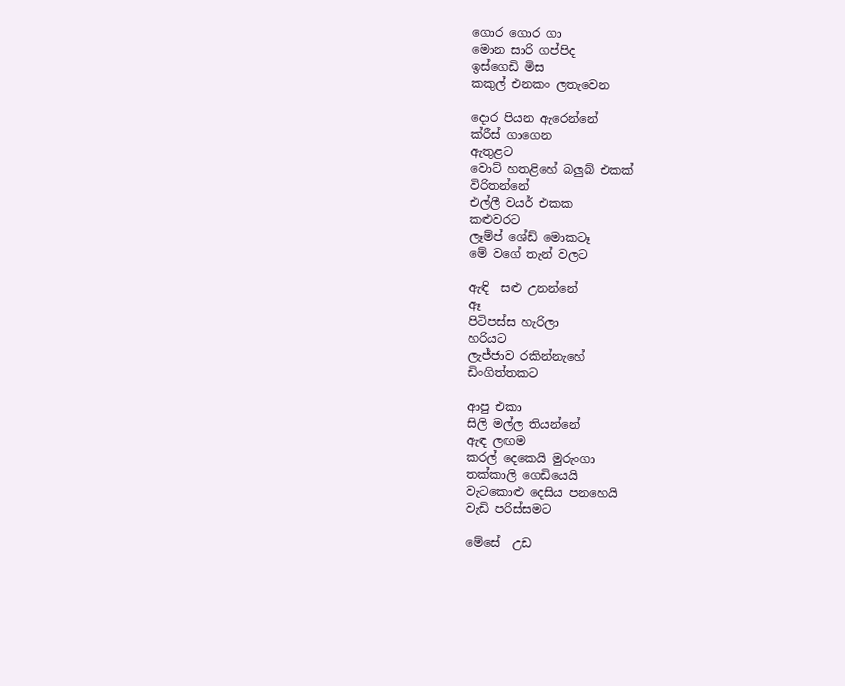ගොර ගොර ගා
මොන සාරි ගප්පිද
ඉස්ගෙඩි මිස
කකුල් එනකං ලතැවෙන

දොර පියන ඇරෙන්නේ
ක්රීස් ගාගෙන
ඇතුළට
වොට් හතළිහේ බලුබ් එකක්
විරිතන්නේ
එල්ලී වයර් එකක
කළුවරට
ලෑම්ප් ශේඩ් මොකටෑ
මේ වගේ තැන් වලට

ඇඳි  සළු උනන්නේ
ඈ
පිටිපස්ස හැරිලා
හරියට
ලැජ්ජාව රකින්නැහේ
ඩිංගිත්තකට

ආපු එකා
සිලි මල්ල තියන්නේ
ඇඳ ලඟම
කරල් දෙකෙයි මුරුංගා
තක්කාලි ගෙඩියෙයි
වැටකොළු දෙසිය පනහෙයි
වැඩි පරිස්සමට

මේසේ  උඩ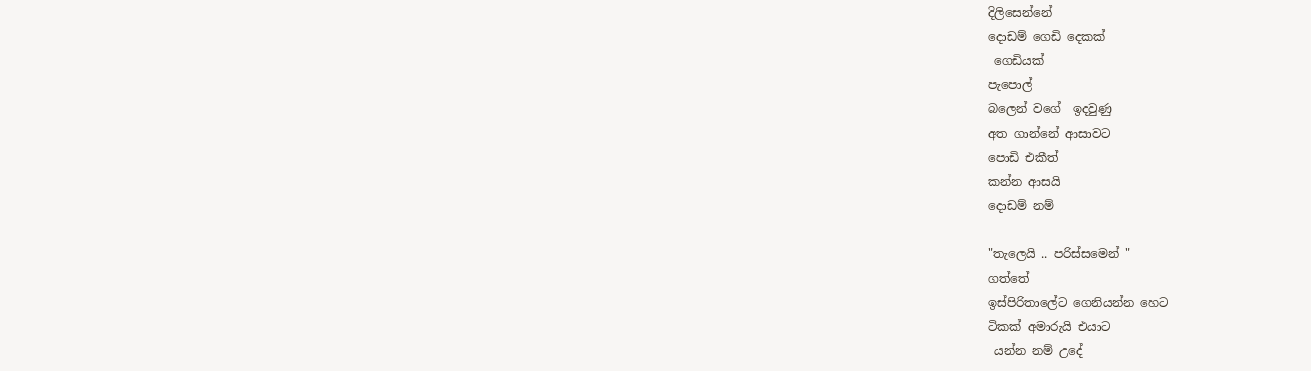දිලිසෙන්නේ
දොඩම් ගෙඩි දෙකක්
 ගෙඩියක්
පැපොල්
බලෙන් වගේ  ඉදවුණු
අත ගාන්නේ ආසාවට
පොඩි එකීත්
කන්න ආසයි
දොඩම් නම්

"තැලෙයි .. පරිස්සමෙන් "
ගත්තේ
ඉස්පිරිතාලේට ගෙනියන්න හෙට
ටිකක් අමාරුයි එයාට
 යන්න නම් උදේ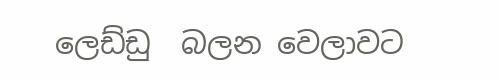ලෙඩ්ඩු  බලන වෙලාවට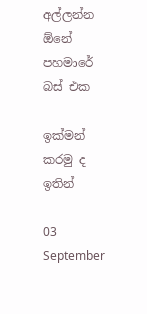අල්ලන්න ඕනේ
පහමාරේ බස් එක

ඉක්මන් කරමු ද
ඉතින්

03 September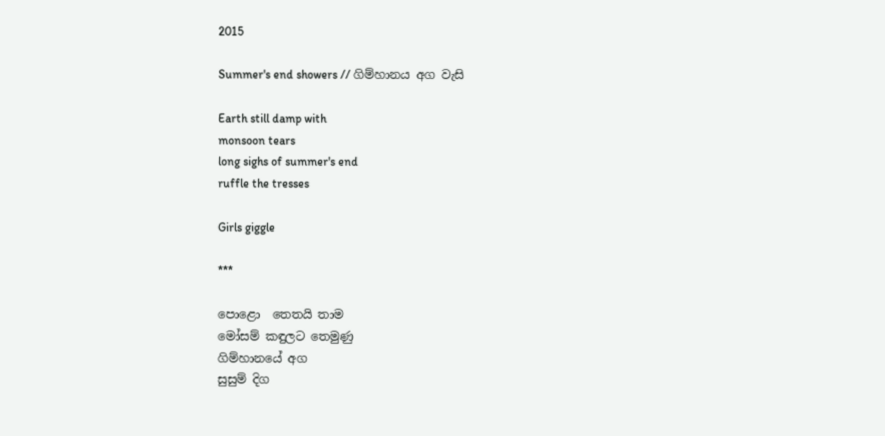2015

Summer's end showers // ගිම්හානය අග වැසි

Earth still damp with
monsoon tears
long sighs of summer's end
ruffle the tresses

Girls giggle

***

පොළො  තෙතයි තාම
මෝසම් කඳුලට තෙමුණු
ගිම්හානයේ අග
සුසුම් දිග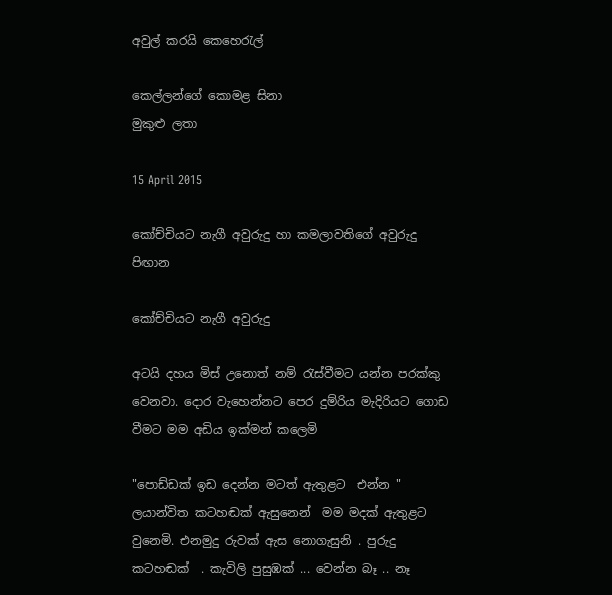අවුල් කරයි කෙහෙරැල්

කෙල්ලන්ගේ කොමළ සිනා
මුකුළු ලතා

15 April 2015

කෝච්චියට නැගී අවුරුදු හා කමලාවතිගේ අවුරුදු පිඟාන

කෝච්චියට නැගී අවුරුදු

අටයි දහය මිස් උනොත් නම් රැස්වීමට යන්න පරක්කු වෙනවා. දොර වැහෙන්නට පෙර දුම්රිය මැදිරියට ගොඩ වීමට මම අඩිය ඉක්මන් කලෙමි

"පොඩ්ඩක් ඉඩ දෙන්න මටත් ඇතුළට  එන්න " ලයාන්විත කටහඬක් ඇසුනෙන්  මම මදක් ඇතුළට  වුනෙමි. එනමුදු රුවක් ඇස නොගැසුනි . පුරුදු කටහඬක්  . කැවිලි පුසුඹක් ... වෙන්න බෑ .. නෑ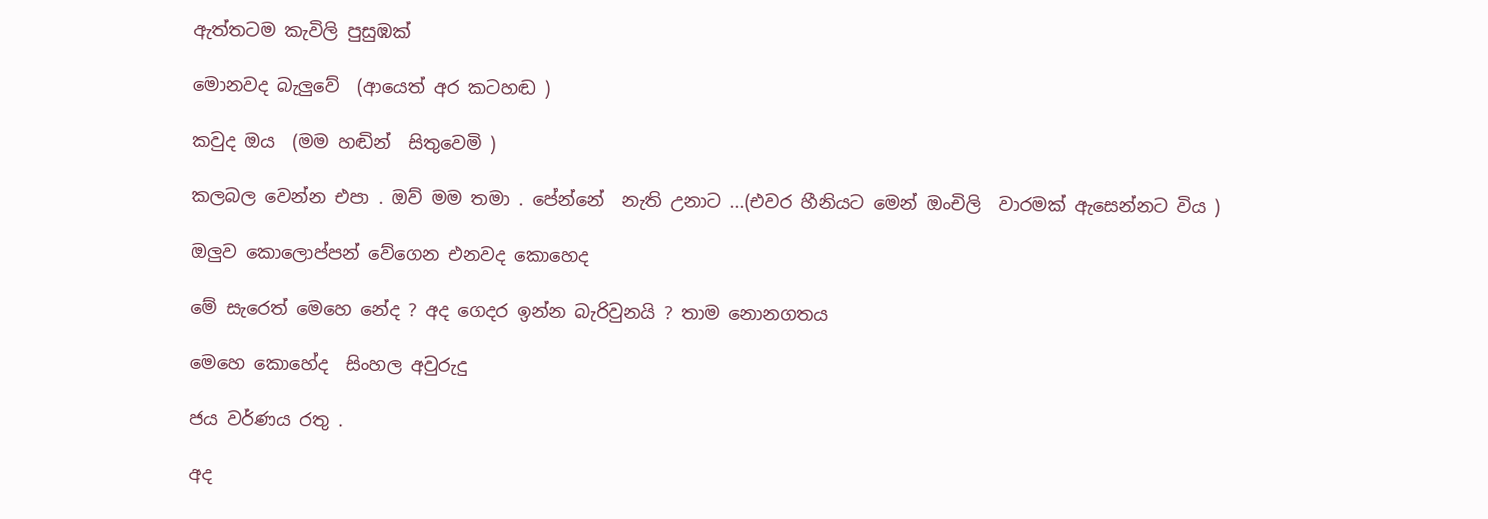ඇත්තටම කැවිලි පුසුඹක්

මොනවද බැලුවේ  (ආයෙත් අර කටහඬ )

කවුද ඔය  (මම හඬින්  සිතුවෙමි )

කලබල වෙන්න එපා . ඔව් මම තමා . පේන්නේ  නැති උනාට ...(එවර හීනියට මෙන් ඔංචිලි  වාරමක් ඇසෙන්නට විය )

ඔලුව කොලොප්පන් වේගෙන එනවද කොහෙද

මේ සැරෙත් මෙහෙ නේද ? අද ගෙදර ඉන්න බැරිවුනයි ? තාම නොනගතය

මෙහෙ කොහේද  සිංහල අවුරුදු

ජය වර්ණය රතු .

අද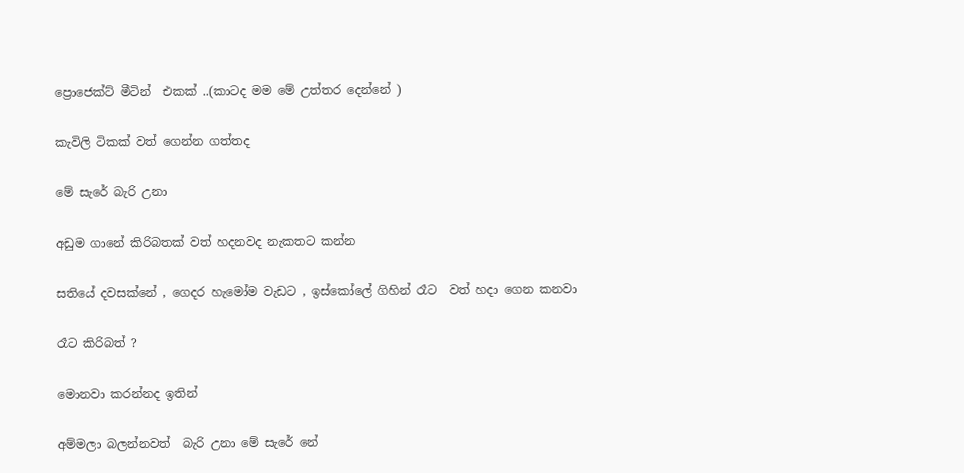ප්‍රොජෙක්ට් මීටින්  එකක් ..(කාටද මම මේ උත්තර දෙන්නේ )

කැවිලි ටිකක් වත් ගෙන්න ගත්තද

මේ සැරේ බැරි උනා

අඩුම ගානේ කිරිබතක් වත් හදනවද නැකතට කන්න

සතියේ දවසක්නේ , ගෙදර හැමෝම වැඩට , ඉස්කෝලේ ගිහින් රෑට  වත් හදා ගෙන කනවා

රෑට කිරිබත් ?

මොනවා කරන්නද ඉතින්

අම්මලා බලන්නවත්  බැරි උනා මේ සැරේ නේ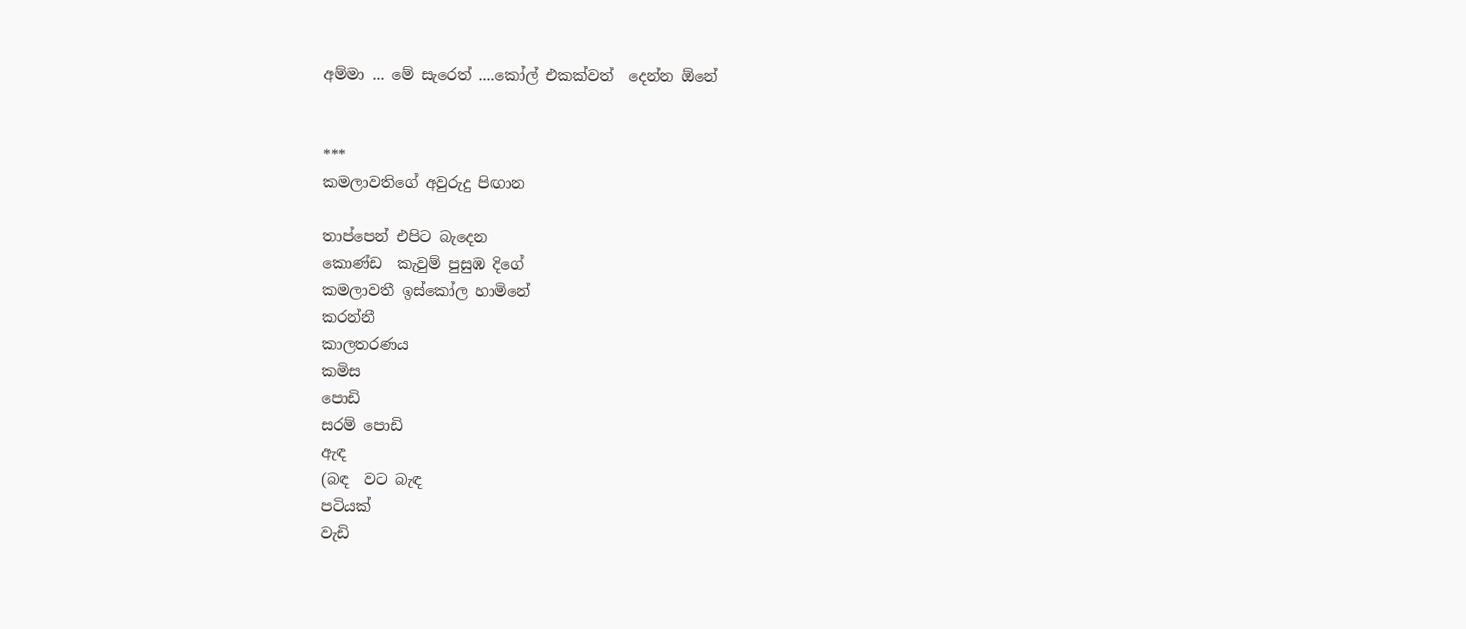අම්මා ... මේ සැරෙත් ....කෝල් එකක්වත්  දෙන්න ඕනේ


***
කමලාවතිගේ අවුරුදු පිඟාන

තාප්පෙන් එපිට බැදෙන
කොණ්ඩ  කැවුම් පුසුඹ දිගේ
කමලාවතී ඉස්කෝල හාමිනේ
කරන්නී
කාලතරණය
කමිස
පොඩි
සරම් පොඩි
ඇඳ
(බඳ  වට බැඳ
පටියක්
වැඩි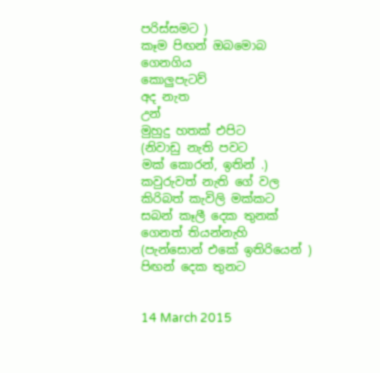පරිස්සමට )
කෑම පිඟන් ඔබමොබ
ගෙනගිය
කොලුපැටව්
අද නැත
උන්
මුහුදු හතක් එපිට
(නිවාඩු නැති පවට
මක් කොරන්, ඉතින් .)
කවුරුවත් නැති ගේ වල
කිරිබත් කැවිලි මක්කට
සබන් කෑලී දෙක තුනක්
ගෙනත් තියන්නැහි
(පැන්සොන් එකේ ඉතිරියෙන් )
පිඟන් දෙක තුනට


14 March 2015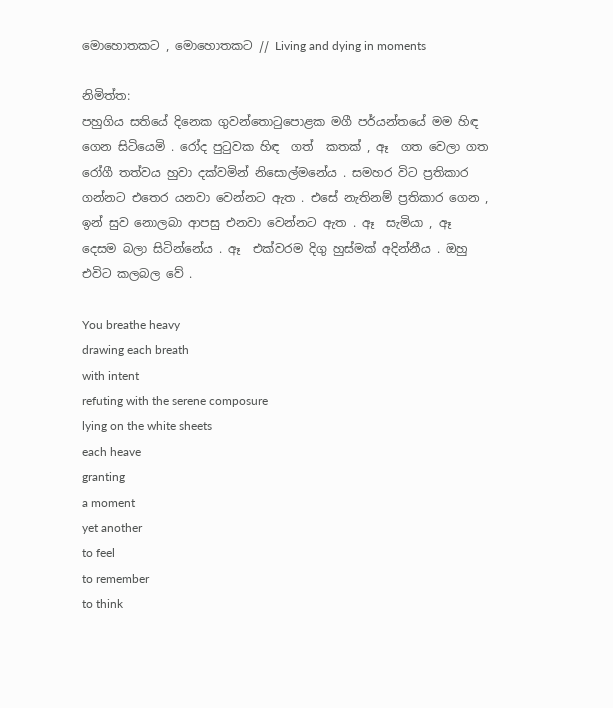මොහොතකට , මොහොතකට // Living and dying in moments

නිමිත්ත:
පහුගිය සතියේ දිනෙක ගුවන්තොටුපොළක මගී පර්යන්තයේ මම හිඳ  ගෙන සිටියෙමි . රෝද පුටුවක හිඳ  ගත්  කතක් , ඈ  ගත වෙලා ගත රෝගී තත්වය හුවා දක්වමින් නිසොල්මනේය . සමහර විට ප්‍රතිකාර ගන්නට එතෙර යනවා වෙන්නට ඇත . එසේ නැතිනම් ප්‍රතිකාර ගෙන , ඉන් සුව නොලබා ආපසු එනවා වෙන්නට ඇත . ඈ  සැමියා , ඈ  දෙසම බලා සිටින්නේය . ඈ  එක්වරම දිගු හුස්මක් අදින්නීය . ඔහු එවිට කලබල වේ .

You breathe heavy
drawing each breath
with intent
refuting with the serene composure
lying on the white sheets
each heave
granting
a moment
yet another
to feel
to remember
to think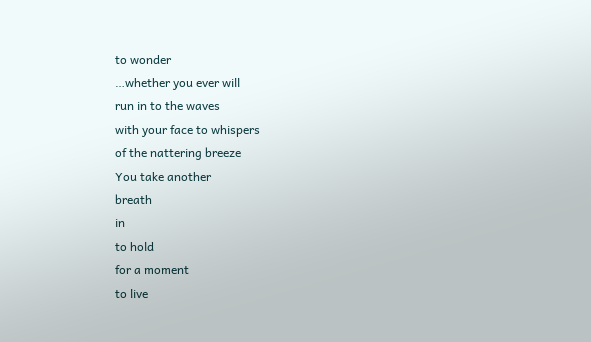to wonder
…whether you ever will
run in to the waves
with your face to whispers
of the nattering breeze
You take another
breath
in
to hold
for a moment
to live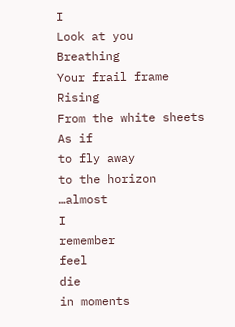I
Look at you
Breathing
Your frail frame
Rising
From the white sheets
As if
to fly away
to the horizon
…almost
I
remember
feel
die
in moments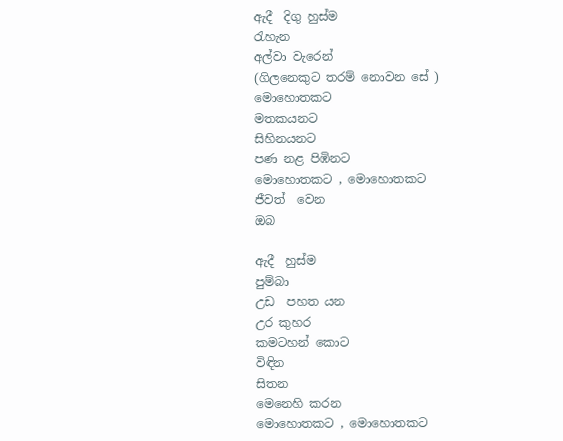ඇදී  දිගු හුස්ම
රැහැන
අල්වා වැරෙන්
(ගිලනෙකුට තරම් නොවන සේ )
මොහොතකට
මතකයනට
සිහිනයනට
පණ නළ පිඹිනට
මොහොතකට , මොහොතකට
ජීවත්  වෙන
ඔබ

ඇදී  හුස්ම
පුම්බා
උඩ  පහත යන
උර කුහර
කමටහන් කොට
විඳින
සිතන
මෙනෙහි කරන
මොහොතකට , මොහොතකට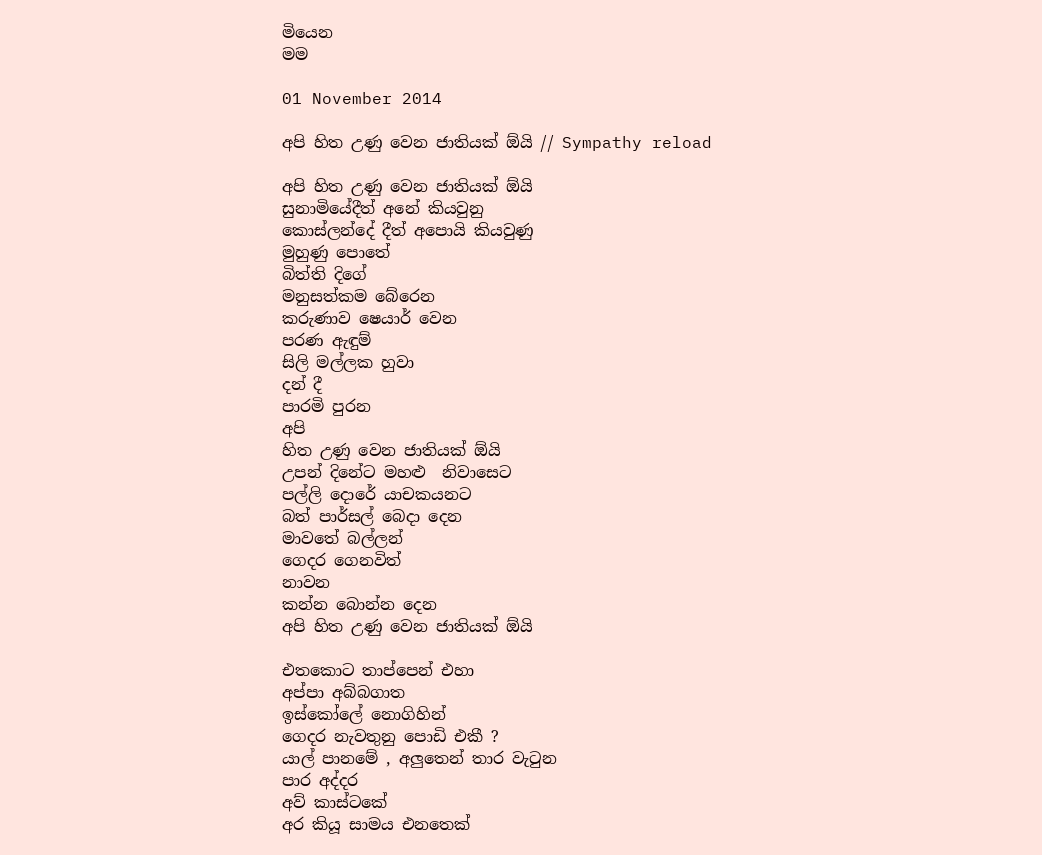මියෙන
මම

01 November 2014

අපි හිත උණු වෙන ජාතියක් ඕයි // Sympathy reload

අපි හිත උණු වෙන ජාතියක් ඕයි
සුනාමියේදීත් අනේ කියවුනු
කොස්ලන්දේ දීත් අපොයි කියවුණු
මුහුණු පොතේ
බිත්ති දිගේ
මනුසත්කම බේරෙන
කරුණාව ෂෙයාර් වෙන
පරණ ඇඳුම්
සිලි මල්ලක හුවා
දන් දී
පාරමි පුරන
අපි
හිත උණු වෙන ජාතියක් ඕයි
උපන් දිනේට මහළු  නිවාසෙට
පල්ලි දොරේ යාචකයනට
බත් පාර්සල් බෙදා දෙන
මාවතේ බල්ලන්
ගෙදර ගෙනවිත්
නාවන
කන්න බොන්න දෙන
අපි හිත උණු වෙන ජාතියක් ඕයි

එතකොට තාප්පෙන් එහා
අප්පා අබ්බගාත
ඉස්කෝලේ නොගිහින්
ගෙදර නැවතුනු පොඩි එකී ?
යාල් පානමේ , අලුතෙන් තාර වැටුන
පාර අද්දර
අව් කාස්ටකේ
අර කියූ සාමය එනතෙක්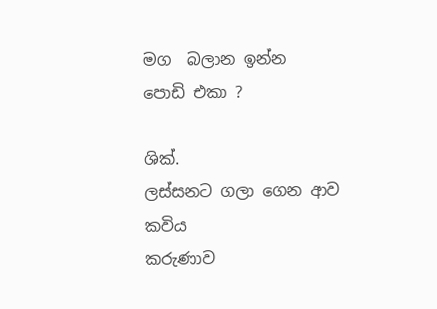මග  බලාන ඉන්න
පොඩි එකා ?

ශික්.
ලස්සනට ගලා ගෙන ආව
කවිය
කරුණාව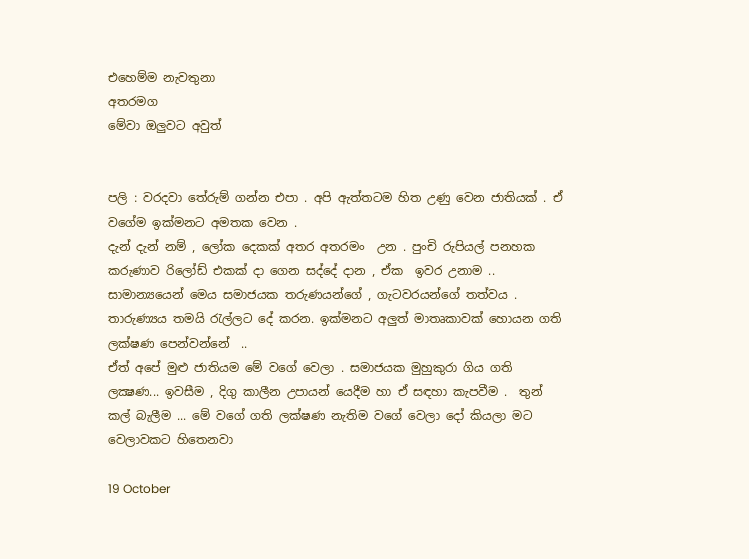එහෙම්ම නැවතුනා
අතරමග
මේවා ඔලුවට අවුත්


පලි : වරදවා තේරුම් ගන්න එපා . අපි ඇත්තටම හිත උණු වෙන ජාතියක් . ඒ වගේම ඉක්මනට අමතක වෙන .
දැන් දැන් නම් , ලෝක දෙකක් අතර අතරමං  උන . පුංචි රුපියල් පනහක කරුණාව රිලෝඩ් එකක් දා ගෙන සද්දේ දාන , ඒක  ඉවර උනාම ..
සාමාන්‍යයෙන් මෙය සමාජයක තරුණයන්ගේ , ගැටවරයන්ගේ තත්වය . තාරුණ්‍යය තමයි රැල්ලට දේ කරන. ඉක්මනට අලුත් මාතෘකාවක් හොයන ගති ලක්ෂණ පෙන්වන්නේ  ..
ඒත් අපේ මුළු ජාතියම මේ වගේ වෙලා . සමාජයක මුහුකුරා ගිය ගති ලක්‍ෂණ... ඉවසීම , දිගු කාලීන උපායන් යෙදීම හා ඒ සඳහා කැපවීම .  තුන් කල් බැලීම ... මේ වගේ ගති ලක්ෂණ නැතිම වගේ වෙලා දෝ කියලා මට වෙලාවකට හිතෙනවා

19 October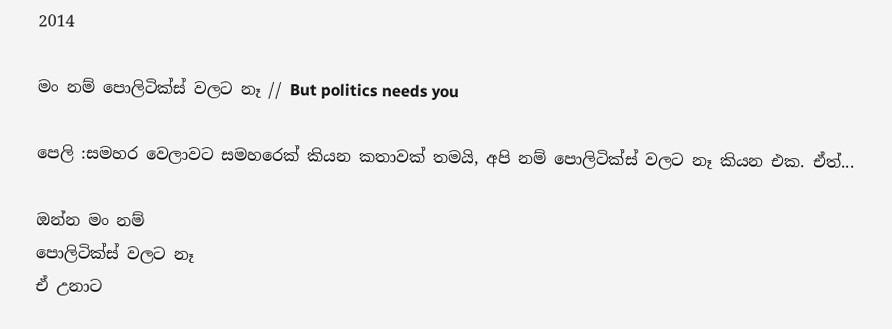2014

මං නම් පොලිටික්ස් වලට නෑ // But politics needs you

පෙලි :සමහර වෙලාවට සමහරෙක් කියන කතාවක් තමයි, අපි නම් පොලිටික්ස් වලට නෑ කියන එක. ඒත්...

ඔන්න මං නම්
පොලිටික්ස් වලට නෑ
ඒ උනාට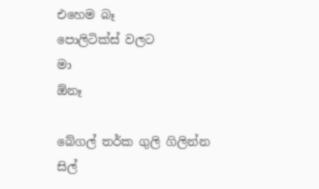එහෙම බෑ
පොලිටික්ස් වලට
මා
ඕනෑ

බේගල් තර්ක ගුලි ගිලින්න
සිල්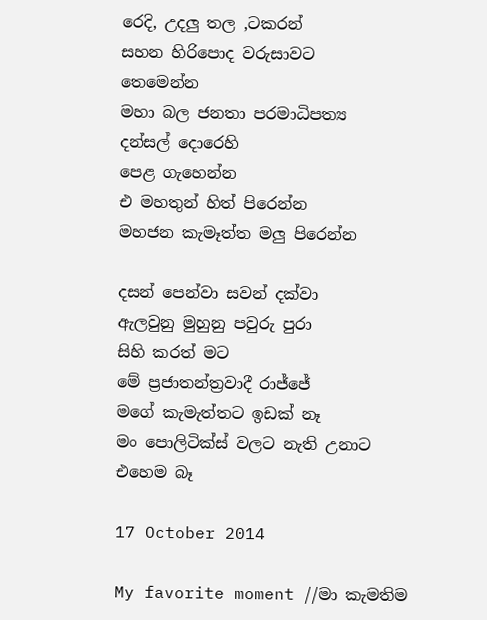රෙදි, උදලු තල ,ටකරන්
සහන හිරිපොද වරුසාවට
තෙමෙන්න
මහා බල ජනතා පරමාධිපත්‍ය
දන්සල් දොරෙහි
පෙළ ගැහෙන්න
එ මහතුන් හිත් පිරෙන්න
මහජන කැමෑත්ත මලු පිරෙන්න

දසන් පෙන්වා සවන් දක්වා
ඇලවුනු මුහුනු පවුරු පුරා
සිහි කරත් මට
මේ ප්‍රජාතන්ත්‍රවාදී රාජ්ජේ
මගේ කැමැත්තට ඉඩක් නෑ
මං පොලිටික්ස් වලට නැති උනාට
එහෙම බෑ

17 October 2014

My favorite moment //මා කැමතිම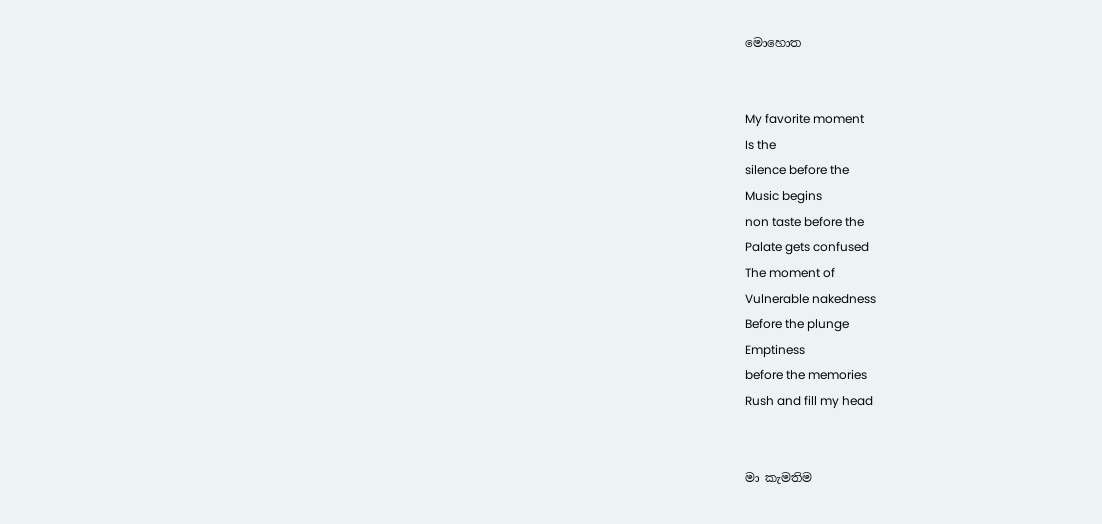මොහොත


My favorite moment
Is the
silence before the
Music begins
non taste before the
Palate gets confused
The moment of
Vulnerable nakedness
Before the plunge
Emptiness
before the memories
Rush and fill my head


මා කැමතිම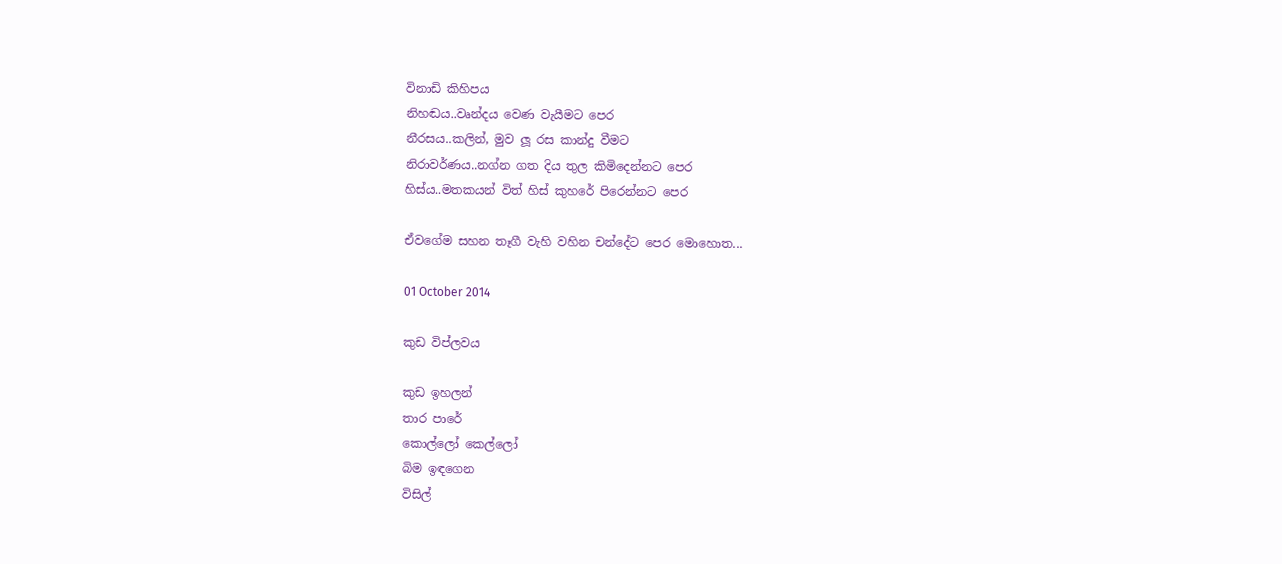විනාඩි කිහිපය
නිහඬය..වෘන්දය වෙණ වැයීමට පෙර
නීරසය..කලින්, මුව ලූ රස කාන්දු වීමට
නිරාවර්ණය..නග්න ගත දිය තුල කිමිදෙන්නට පෙර
හිස්ය..මතකයන් විත් හිස් කුහරේ පිරෙන්නට පෙර

ඒවගේම සහන තෑගී වැහි වහින චන්දේට පෙර මොහොත...

01 October 2014

කුඩ විප්ලවය

කුඩ ඉහලන්
තාර පාරේ
කොල්ලෝ කෙල්ලෝ
බිම ඉඳගෙන
විසිල්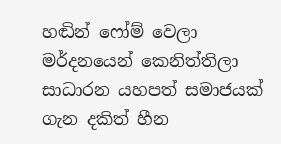හඬින් ෆෝම් වෙලා
මර්දනයෙන් කෙනිත්තිලා
සාධාරන යහපත් සමාජයක්
ගැන දකිත් හීන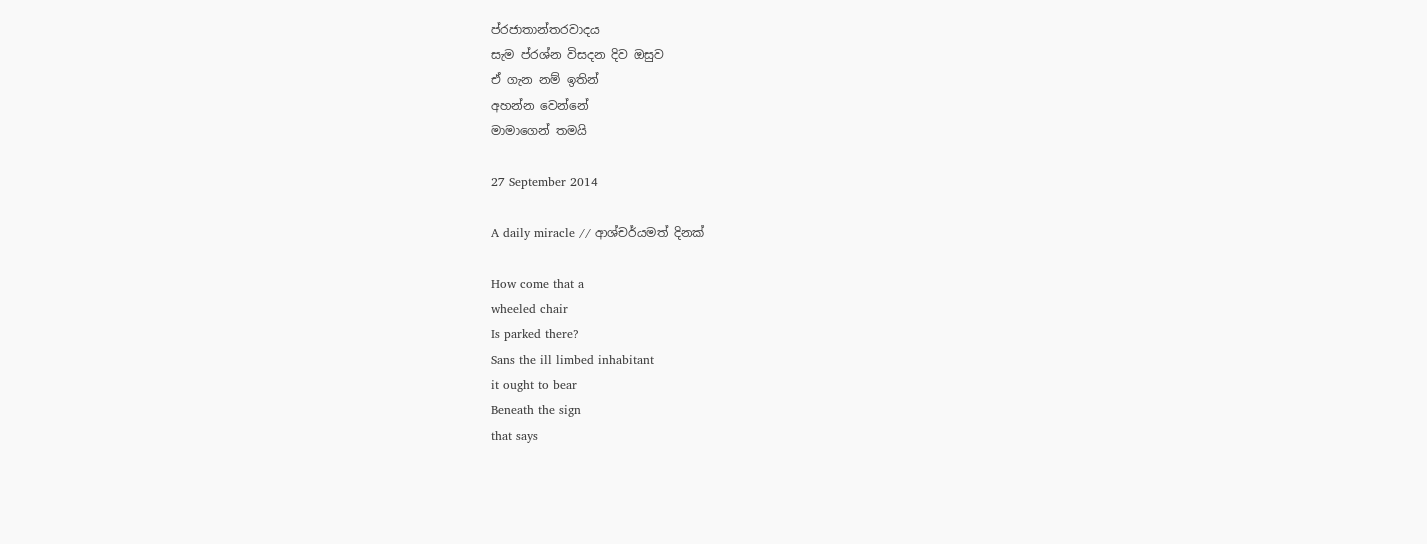ප්රජාතාන්තරවාදය
සැම ප්රශ්න විසදන දිව ඔසුව
ඒ ගැන නම් ඉතින්
අහන්න වෙන්නේ
මාමාගෙන් තමයි

27 September 2014

A daily miracle // ආශ්චර්යමත් දිනක්

How come that a
wheeled chair
Is parked there?
Sans the ill limbed inhabitant
it ought to bear
Beneath the sign
that says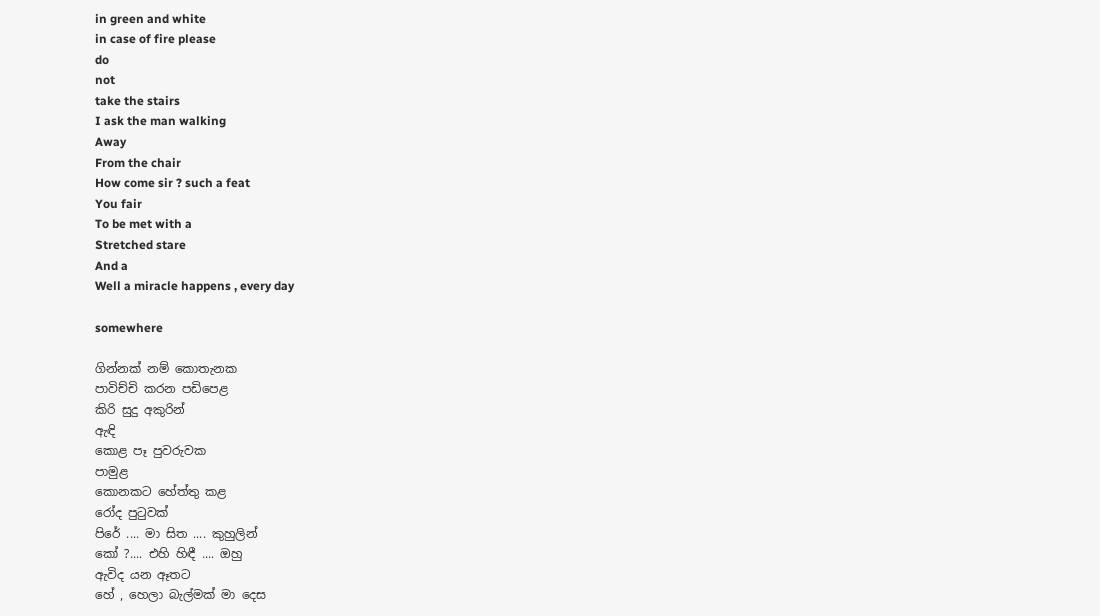in green and white
in case of fire please
do
not
take the stairs
I ask the man walking
Away
From the chair
How come sir ? such a feat
You fair
To be met with a
Stretched stare
And a
Well a miracle happens , every day

somewhere

ගින්නක් නම් කොතැනක
පාවිච්චි කරන පඩිපෙළ
කිරි සුදු අකුරින්
ඇඳි
කොළ පෑ පුවරුවක
පාමුළ
කොනකට හේත්තු කළ
රෝද පුටුවක්
පිරේ .... මා සිත .... කුහුලින්
කෝ ?.... එහි හිඳී .... ඔහු
ඇවිද යන ඈතට
හේ , හෙලා බැල්මක් මා දෙස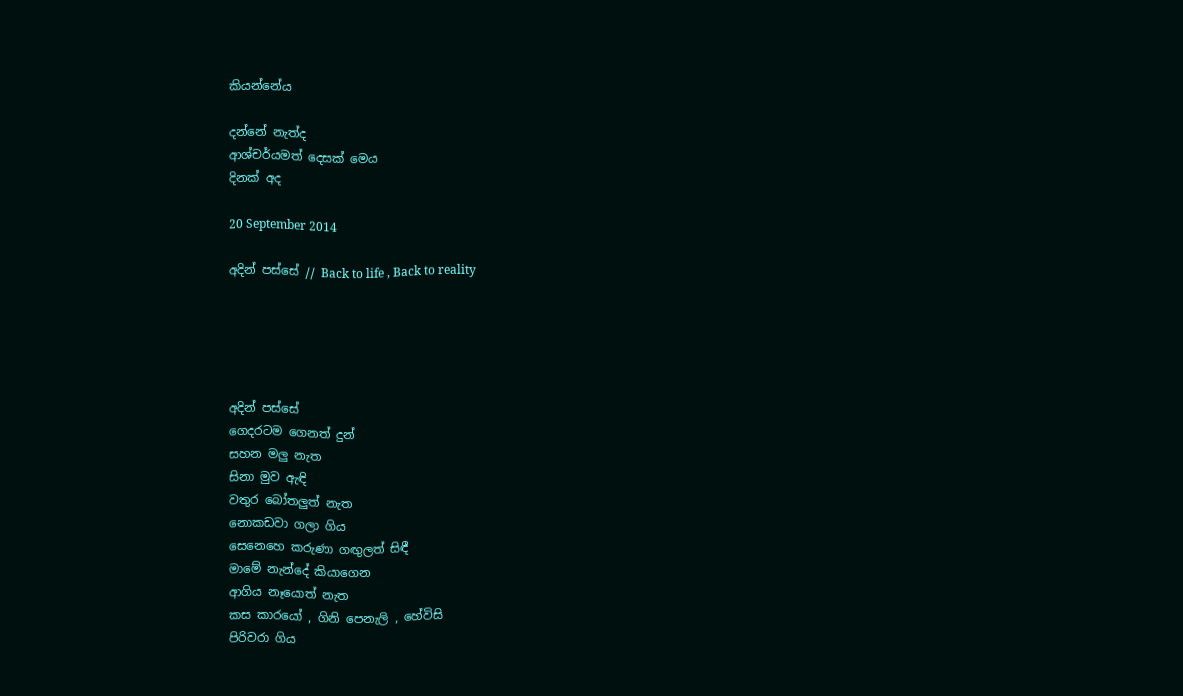කියන්නේය

දන්නේ නැත්ද
ආශ්චර්යමත් දෙසක් මෙය
දිනක් අද

20 September 2014

අදින් පස්සේ // Back to life , Back to reality





අදින් පස්සේ
ගෙදරටම ගෙනත් දුන්
සහන මලු නැත
සිනා මුව ඇඳි
වතුර බෝතලුත් නැත
නොකඩවා ගලා ගිය
සෙනෙහෙ කරුණා ගඟුලත් සිඳී
මාමේ නැන්දේ කියාගෙන
ආගිය නෑයොත් නැත
කස කාරයෝ , ගිනි පෙනැලි , හේවිසි
පිරිවරා ගිය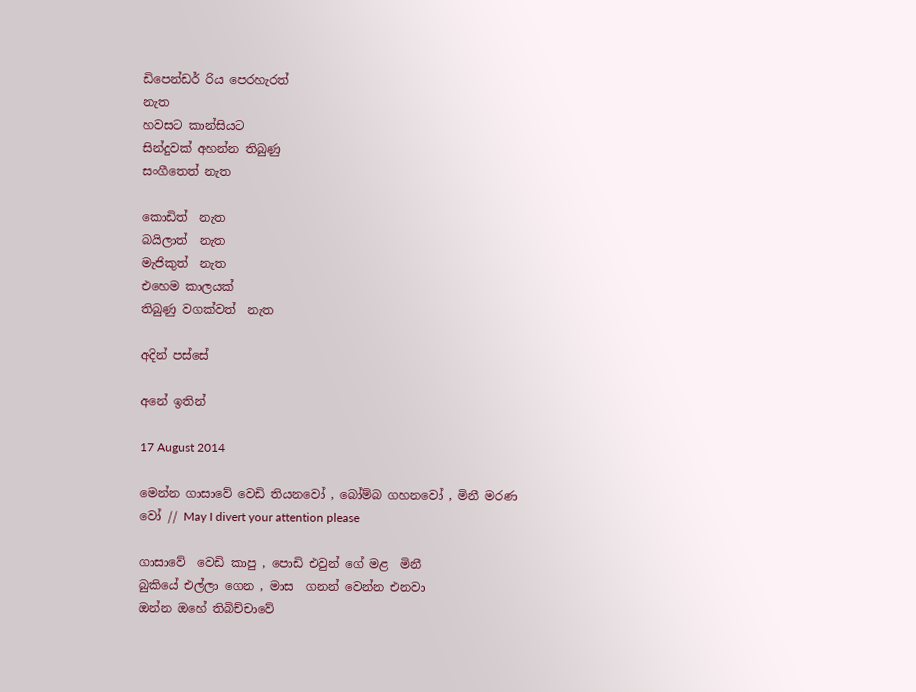ඩිපෙන්ඩර් රිය පෙරහැරත්
නැත
හවසට කාන්සියට
සින්දුවක් අහන්න තිබුණු
සංගීතෙත් නැත

කොඩිත්  නැත
බයිලාත්  නැත
මැජිකුත්  නැත
එහෙම කාලයක්
තිබුණු වගක්වත්  නැත

අදින් පස්සේ

අනේ ඉතින්

17 August 2014

මෙන්න ගාසාවේ වෙඩි තියනවෝ , බෝම්බ ගහනවෝ , මිනී මරණ වෝ // May I divert your attention please

ගාසාවේ  වෙඩි කාපු , පොඩි එවුන් ගේ මළ  මිනී
බුකියේ එල්ලා ගෙන , මාස  ගනන් වෙන්න එනවා
ඔන්න ඔහේ තිබිච්චාවේ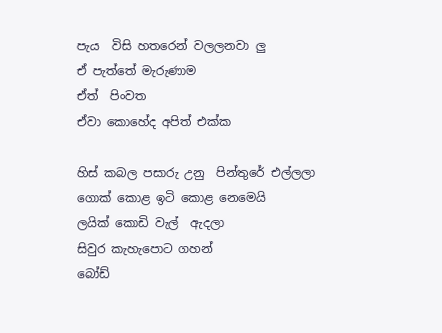පැය  විසි හතරෙන් වලලනවා ලු
ඒ පැත්තේ මැරුණාම
ඒත්  පිංවත
ඒවා කොහේද අපිත් එක්ක

හිස් කබල පසාරු උනු  පින්තුරේ එල්ලලා
ගොක් කොළ ඉටි කොළ නෙමෙයි
ලයික් කොඩි වැල්  ඇදලා
සිවුර කැහැපොට ගහන්
බෝඩ්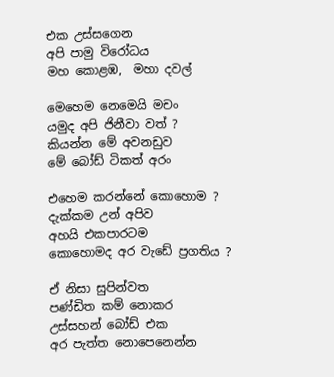එක උස්සගෙන
අපි පාමු විරෝධය
මහ කොළඹ,  මහා දවල්

මෙහෙම නෙමෙයි මචං
යමුද අපි ජිනීවා වත් ?
කියන්න මේ අවනඩුව
මේ බෝඩ් ටිකත් අරං

එහෙම කරන්නේ කොහොම ?
දැක්කම උන් අපිව
අහයි එකපාරටම
කොහොමද අර වැඩේ ප්‍රගතිය ?

ඒ නිසා සුපින්වත
පණ්ඩිත කම් නොකර
උස්සහන් බෝඩ් එක
අර පැත්ත නොපෙනෙන්න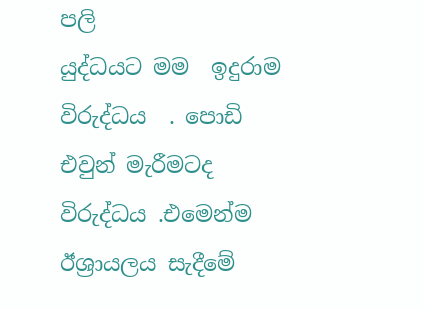පලි
යුද්ධයට මම  ඉදුරාම විරුද්ධය  . පොඩි  එවුන් මැරීමටද විරුද්ධය .එමෙන්ම  ඊශ්‍රායලය සැදීමේ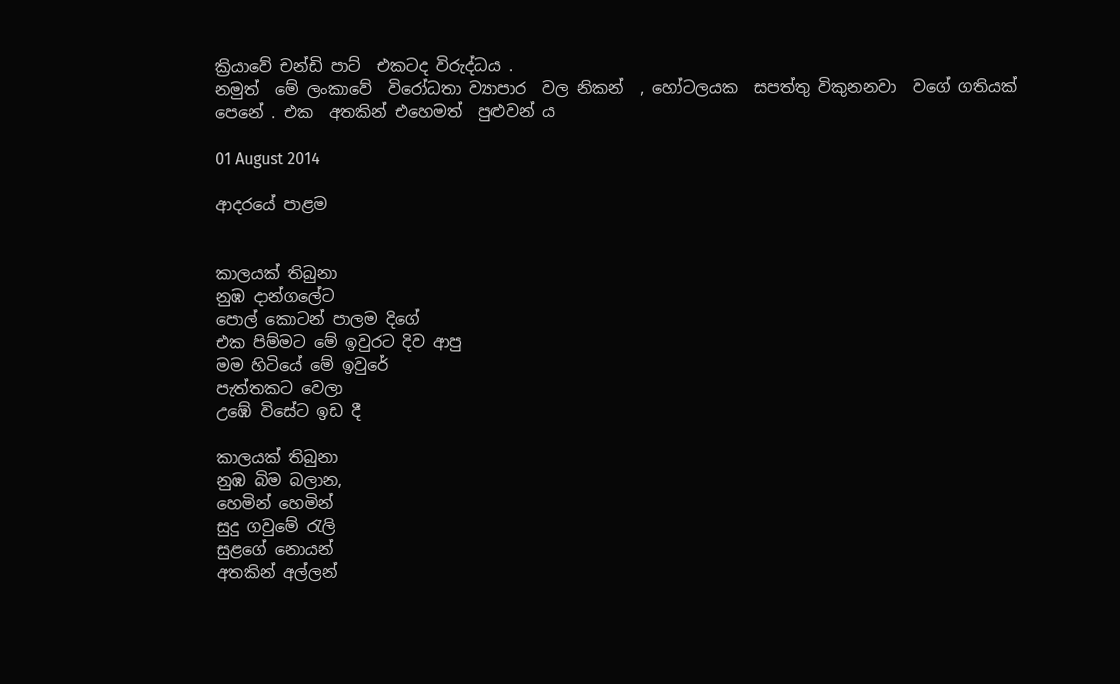ක්‍රියාවේ චන්ඩි පාට්  එකටද විරුද්ධය .
නමුත්  මේ ලංකාවේ  විරෝධතා ව්‍යාපාර  වල නිකන්  , හෝටලයක  සපත්තු විකුනනවා  වගේ ගතියක්  පෙනේ . එක  අතකින් එහෙමත්  පුළුවන් ය

01 August 2014

ආදරයේ පාළම


කාලයක් තිබුනා
නුඹ දාන්ගලේට
පොල් කොටන් පාලම දිගේ
එක පිම්මට මේ ඉවුරට දිව ආපු
මම හිටියේ මේ ඉවුරේ
පැත්තකට වෙලා
උඹේ විසේට ඉඩ දී

කාලයක් තිබුනා
නුඹ බිම බලාන,
හෙමින් හෙමින්
සුදු ගවුමේ රැලි
සුළගේ නොයන්
අතකින් අල්ලන්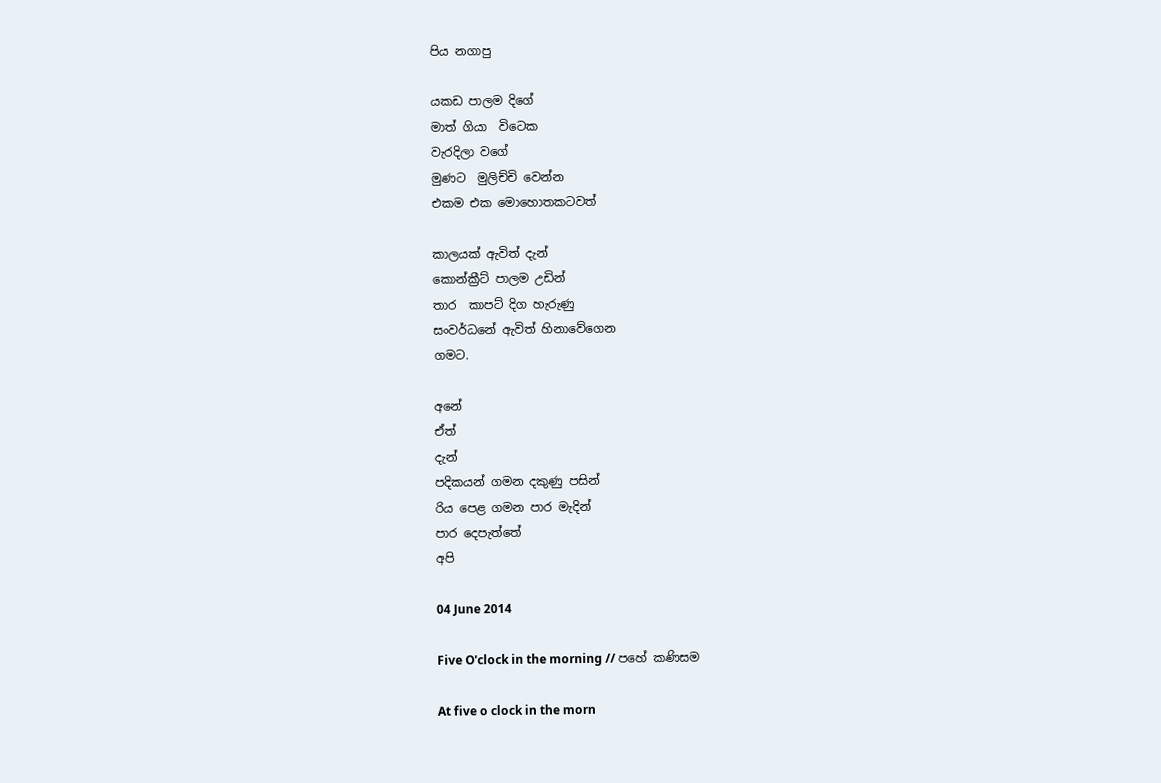පිය නගාපු

යකඩ පාලම දිගේ
මාත් ගියා  විටෙක
වැරදිලා වගේ
මුණට  මුලිච්චි වෙන්න
එකම එක මොහොතකටවත්

කාලයක් ඇවිත් දැන්
කොන්ක්‍රීට් පාලම උඩින්
තාර  කාපට් දිග හැරුණු
සංවර්ධනේ ඇවිත් හිනාවේගෙන
ගමට.

අනේ
ඒත්
දැන්
පදිකයන් ගමන දකුණු පසින්
රිය පෙළ ගමන පාර මැදින්
පාර දෙපැත්තේ
අපි

04 June 2014

Five O'clock in the morning // පහේ කණිසම

At five o clock in the morn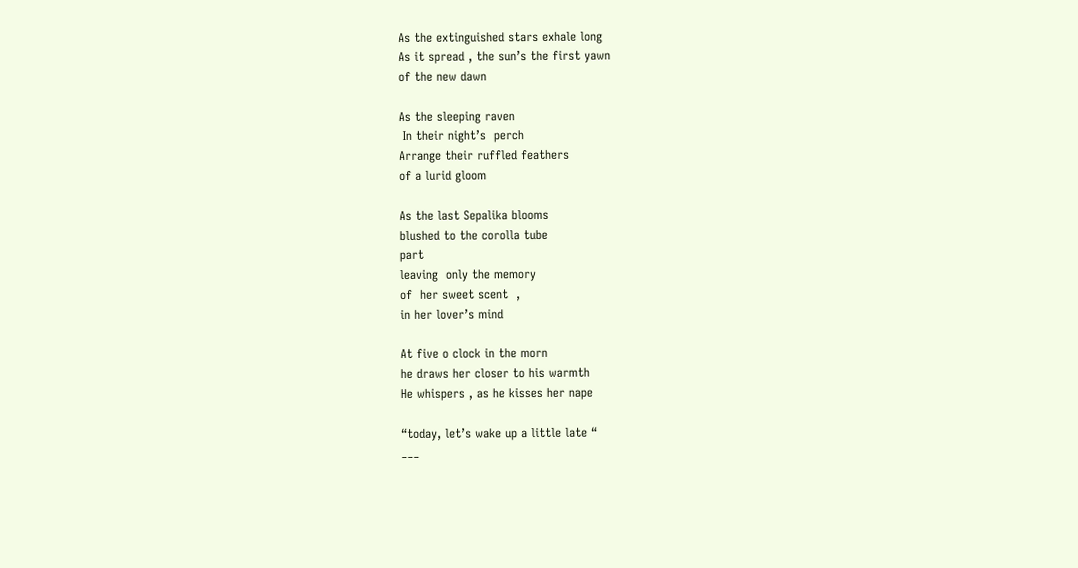As the extinguished stars exhale long
As it spread , the sun’s the first yawn
of the new dawn

As the sleeping raven
 In their night’s  perch
Arrange their ruffled feathers
of a lurid gloom

As the last Sepalika blooms
blushed to the corolla tube
part
leaving  only the memory
of  her sweet scent  ,
in her lover’s mind

At five o clock in the morn
he draws her closer to his warmth
He whispers , as he kisses her nape

“today, let’s wake up a little late “
___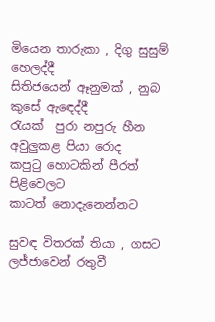මියෙන තාරුකා , දිගු සුසුම් හෙලද්දී
සිතිජයෙන් ඈනුමක් , නුබ කුසේ ඇඳෙද්දී
රැයක්  පුරා නපුරු හීන
අවුලුකළ පියා රොද
කපුටු හොටකින් පීරත් පිළිවෙලට
කාටත් නොදැනෙන්නට

සුවඳ විතරක් තියා , ගසට
ලජ්ජාවෙන් රතුවී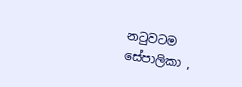නටුවටම
සේපාලිකා ,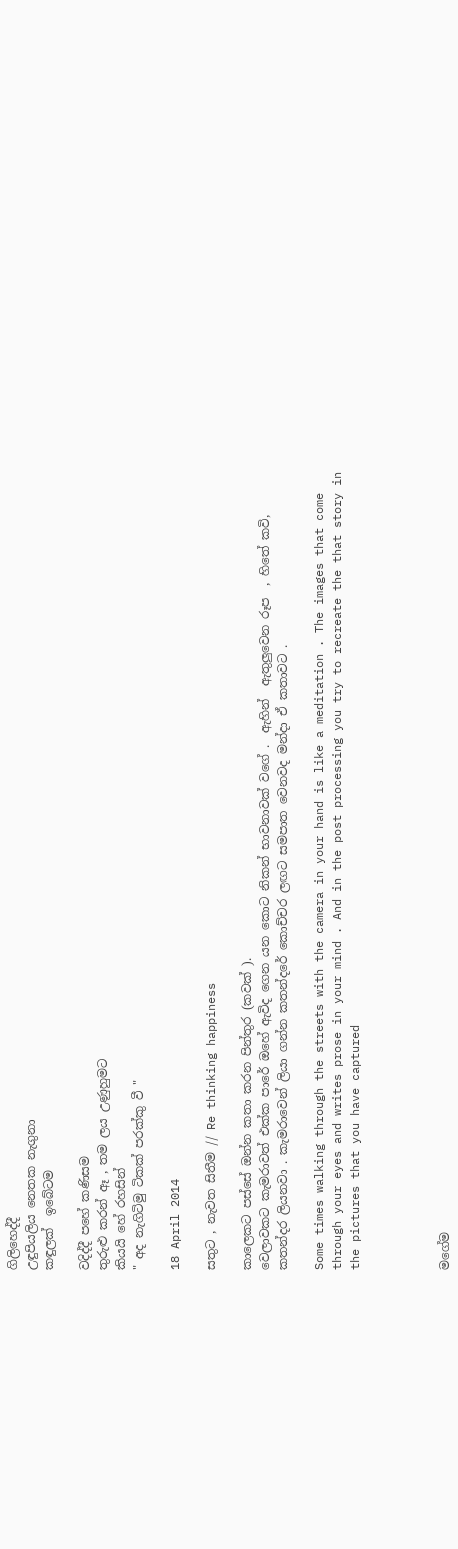ගිලිහෙද්දී
උඳුපියලිය නෙතක නැගුනා
කඳුලක්  ඉබේටම

වදිද්දී පහේ කණිසම
තුරුළු කරන් ඈ , තම ලය උණුහුමට
කියයි හේ රහසින්
" අද නැගිටිමු ටිකක් පරක්කු වී "

18 April 2014

සතුට , නැවත සිතීම // Re thinking happiness

කාලෙකට පස්සේ ඔන්න කතා කරන පින්තුර (කවක් ).
වෙලාවකට කැමරාවත් එක්ක පාරේ ඔහේ ඇවිද ගෙන යන කොට නිකන් භාවනාවක් වගේ .  ඇහින්  ඇතුලුවෙන රූප  , හිතේ කවි, කතන්දර ලියනවා . කැමරාවෙන් ලියා ගන්න කතන්දරේ කොච්චර ලඟට සමපාත වෙනවද මන්දා ඒ කතාවට .

Some times walking through the streets with the camera in your hand is like a meditation . The images that come through your eyes and writes prose in your mind . And in the post processing you try to recreate the that story in the pictures that you have captured




මගේම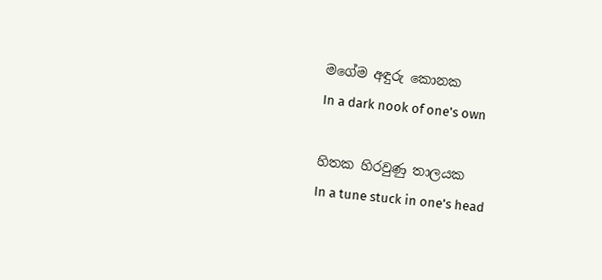මගේම අඳුරු කොනක
In a dark nook of one's own

හිතක හිරවුණු තාලයක
In a tune stuck in one's head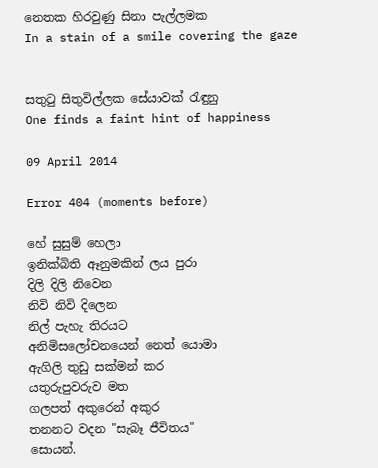නෙතක හිරවුණු සිනා පැල්ලමක
In a stain of a smile covering the gaze


සතුටු සිතුවිල්ලක සේයාවක් රැඳුනු
One finds a faint hint of happiness

09 April 2014

Error 404 (moments before)

හේ සුසුම් හෙලා
ඉනික්බිති ඈනුමකින් ලය පුරා
දිලි දිලි නිවෙන
නිවි නිවි දිලෙන
නිල් පැහැ තිරයට
අනිමිසලෝචනයෙන් නෙත් යොමා
ඇගිලි තුඩු සක්මන් කර
යතුරුපුවරුව මත
ගලපත් අකුරෙන් අකුර
තනනට වදන "සැබෑ ජීවිතය"
සොයන්.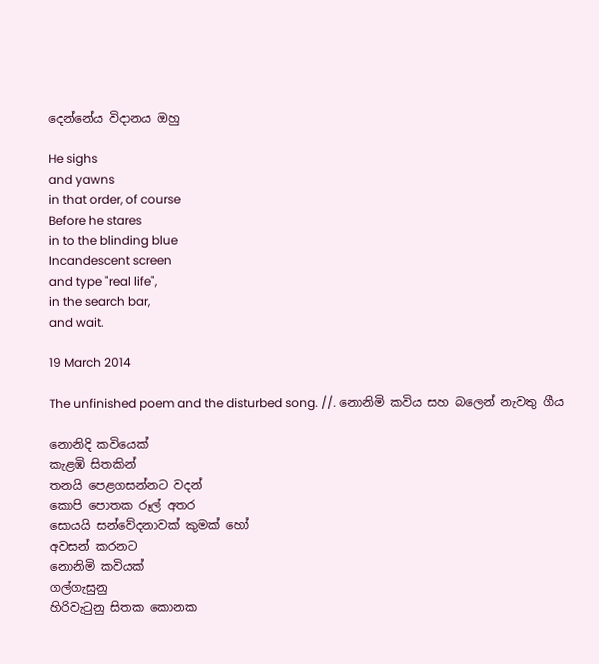දෙන්නේය විදානය ඔහු

He sighs
and yawns
in that order, of course
Before he stares
in to the blinding blue
Incandescent screen
and type "real life",
in the search bar,
and wait.

19 March 2014

The unfinished poem and the disturbed song. //. නොනිමි කවිය සහ බලෙන් නැවතු ගීය

නොනිදි කවියෙක්
කැළඹි සිතකින්
තනයි පෙළගසන්නට වදන්
කොපි පොතක රූල් අතර
සොයයි සන්වේදනාවක් කුමක් හෝ
අවසන් කරනට
නොනිමි කවියක්
ගල්ගැසුනු
හි‍රිවැටුනු සිතක කොනක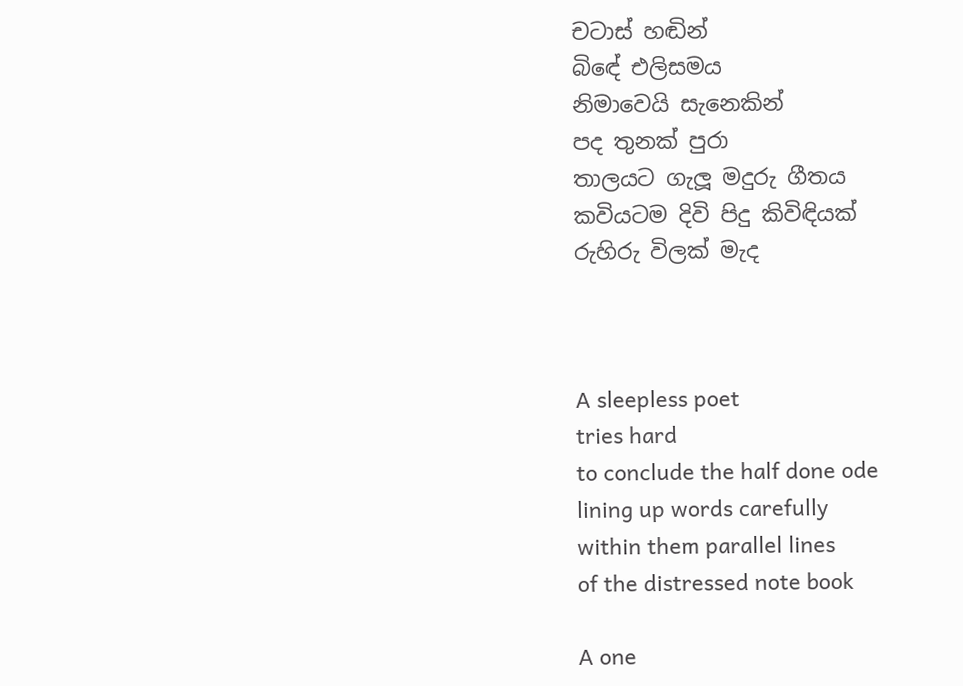චටාස් හඬින්
බිඳේ එලිසමය
නිමාවෙයි සැනෙකින්
පද තුනක් පුරා
තාලයට ගැලූ මදුරු ගීතය
කවියටම දිවි පිදු කිවිඳියක්
රුහිරු විලක් මැද



A sleepless poet
tries hard
to conclude the half done ode
lining up words carefully
within them parallel lines
of the distressed note book

A one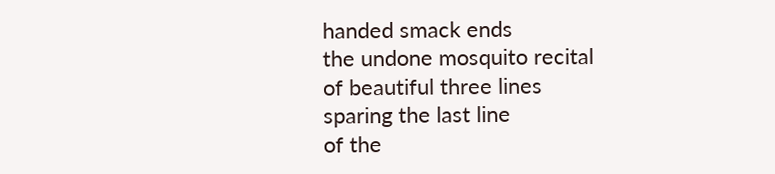handed smack ends
the undone mosquito recital
of beautiful three lines
sparing the last line
of the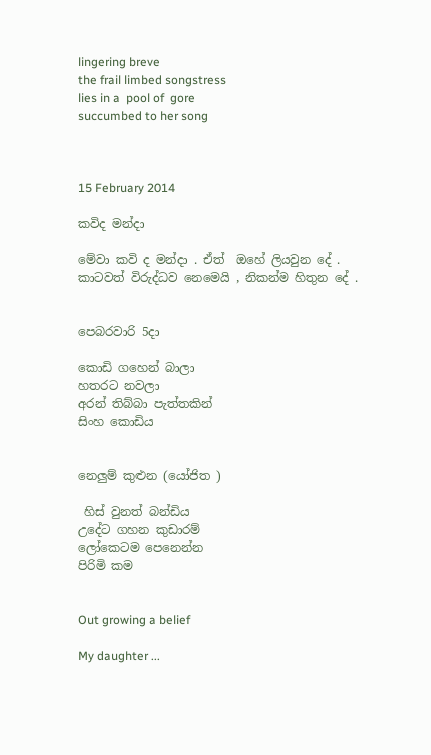lingering breve
the frail limbed songstress
lies in a  pool of  gore
succumbed to her song



15 February 2014

කවිද මන්දා

මේවා කවි ද මන්දා . ඒත්  ඔහේ ලියවුන දේ .
කාටවත් විරුද්ධව නෙමෙයි , නිකන්ම හිතුන දේ .


පෙබරවාරි 5දා

කොඩි ගහෙන් බාලා
හතරට නවලා
අරන් තිබ්බා පැත්තකින්
සිංහ කොඩිය


නෙලුම් කුළුන (යෝජිත )

 හිස් වුනත් බන්ඩිය
උදේට ගහන කුඩාරම්
ලෝකෙටම පෙනෙන්න
පිරිමි කම


Out growing a belief

My daughter ...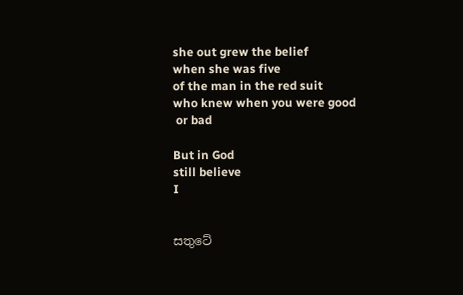she out grew the belief
when she was five
of the man in the red suit
who knew when you were good
 or bad

But in God
still believe
I


සතුටේ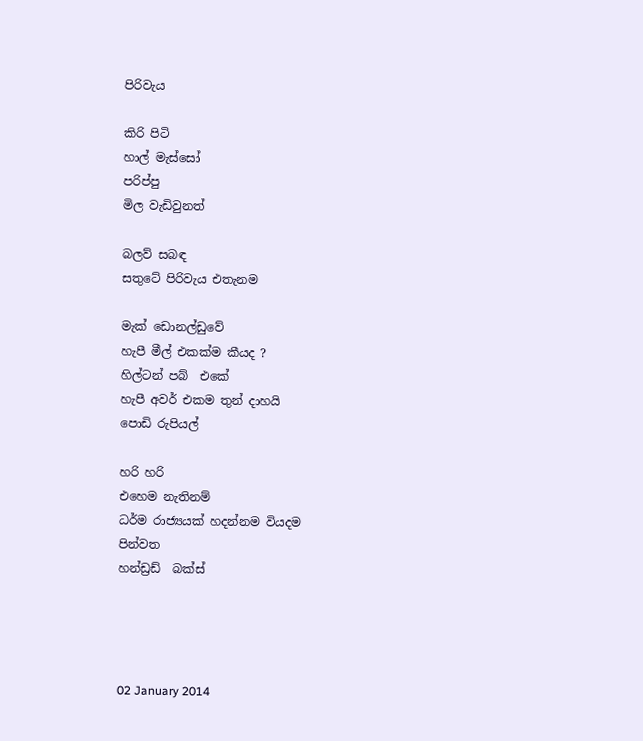පිරිවැය

කිරි පිටි
හාල් මැස්සෝ
පරිප්පු
මිල වැඩිවුනත්

බලව් සබඳ
සතුටේ පිරිවැය එතැනම

මැක් ඩොනල්ඩුවේ
හැපී මීල් එකක්ම කීයද ?
හිල්ටන් පබ්  එකේ
හැපී අවර් එකම තුන් දාහයි
පොඩි රුපියල්

හරි හරි
එහෙම නැතිනම්
ධර්ම රාජ්‍යයක් හදන්නම වියදම
පින්වත
හන්ඩ්‍රඩ්  බක්ස්‌




02 January 2014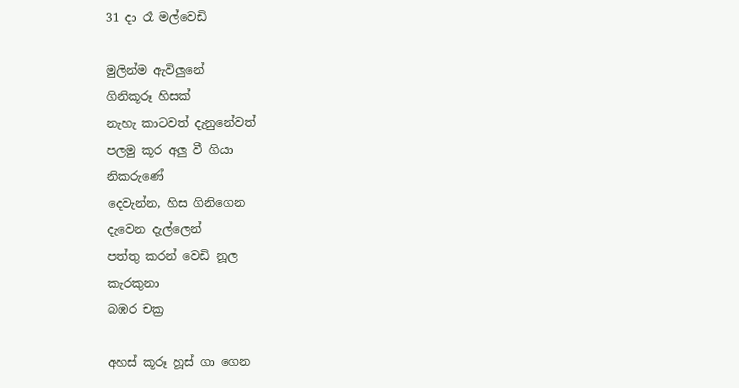31 දා ‍රෑ මල්වෙඩි

මුලින්ම ඇවිලුනේ
ගිනිකූරූ හිසක්
නැහැ කාටවත් දැනුනේවත්
පලමු කූර අලු වී ගියා
නිකරුණේ
දෙවැන්න, හිස ගිනිගෙන
දැවෙන දැල්ලෙන්
පත්තු කරන් වෙඩි නූල
කැරකුනා
බඹර චක්‍ර

අහස් කූරූ හූස් ගා ගෙන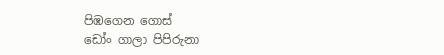පිඹගෙන ගොස්
ඩෝං ගාලා පිපිරුනා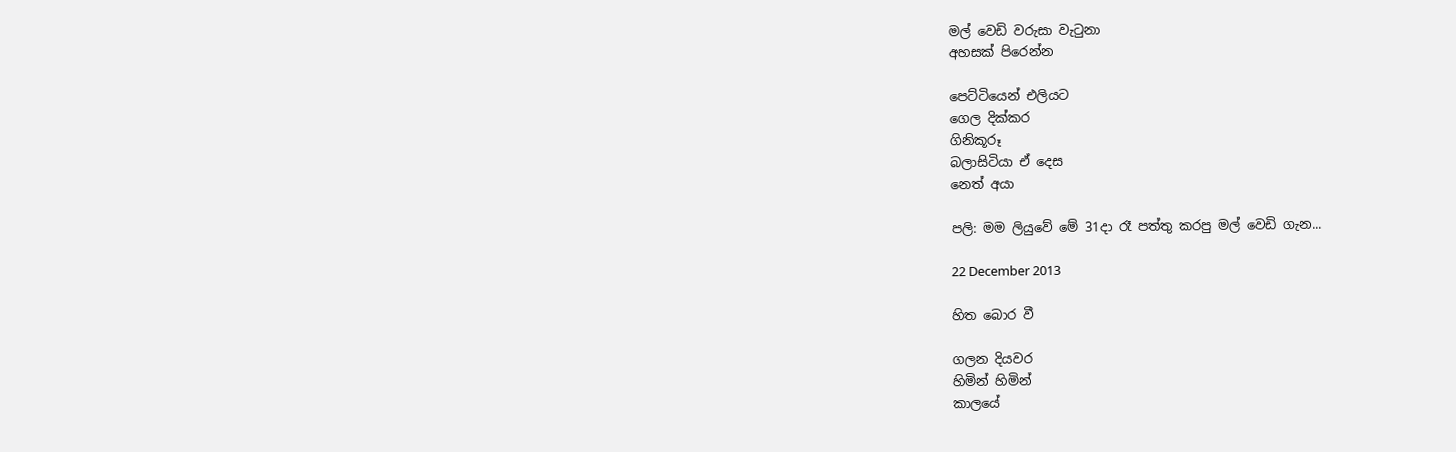මල් වෙඩි වරුසා වැටුනා
අහසක් පිරෙන්න

පෙට්ටියෙන් එලියට
ගෙල දික්කර
ගිනිකූරූ
බලාසිටියා ඒ දෙස
නෙත් අයා

පලි: මම ලියුවේ මේ 31දා රෑ පත්තු කරපු මල් වෙඩි ගැන...

22 December 2013

හිත බොර වී

ගලන දියවර
හිමින් හිමින්
කාලයේ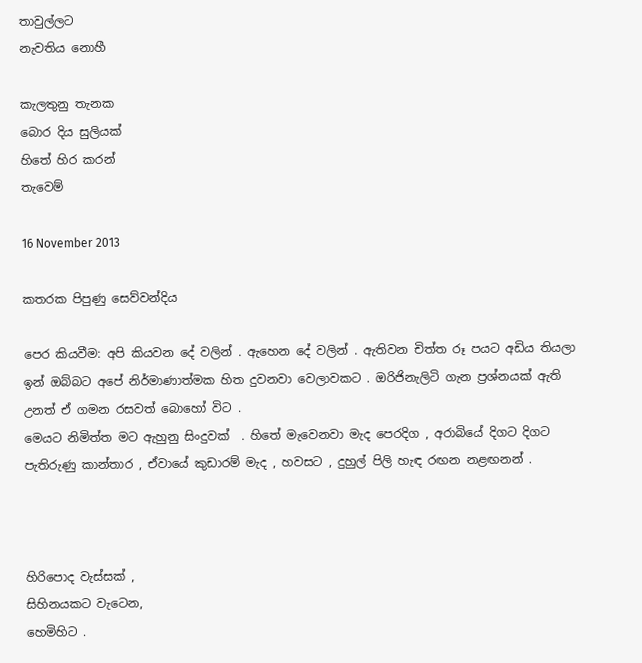තාවුල්ලට
නැවතිය නොහී

කැලතුනු තැනක
බොර දිය සුලියක්
හිතේ හිර කරන්
තැවෙම්

16 November 2013

කතරක පිපුණු සෙව්වන්දිය

පෙර කියවීම: අපි කියවන දේ වලින් . ඇහෙන දේ වලින් . ඇතිවන චිත්ත රූ පයට අඩිය තියලා ඉන් ඔබ්බට අපේ නිර්මාණාත්මක හිත දුවනවා වෙලාවකට . ඔරිජිනැලිටි ගැන ප්‍රශ්නයක් ඇති උනත් ඒ ගමන රසවත් බොහෝ විට .
මෙයට නිමිත්ත මට ඇහුනු සිංදුවක්  . හිතේ මැවෙනවා මැද පෙරදිග , අරාබියේ දිගට දිගට පැතිරුණු කාන්තාර , ඒවායේ කුඩාරම් මැද , හවසට , දුහුල් පිලි හැඳ රඟන නළඟනන් .



හිරිපොද වැස්සක් ,
සිහිනයකට වැටෙන,
හෙමිහිට .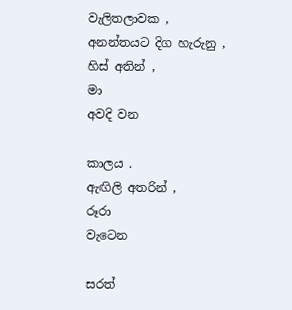වැලිතලාවක ,
අනන්තයට දිග හැරුනු ,
හිස් අතින් ,
මා
අවදි වන

කාලය .
ඇඟිලි අතරින් ,
රූරා
වැටෙන

සරත්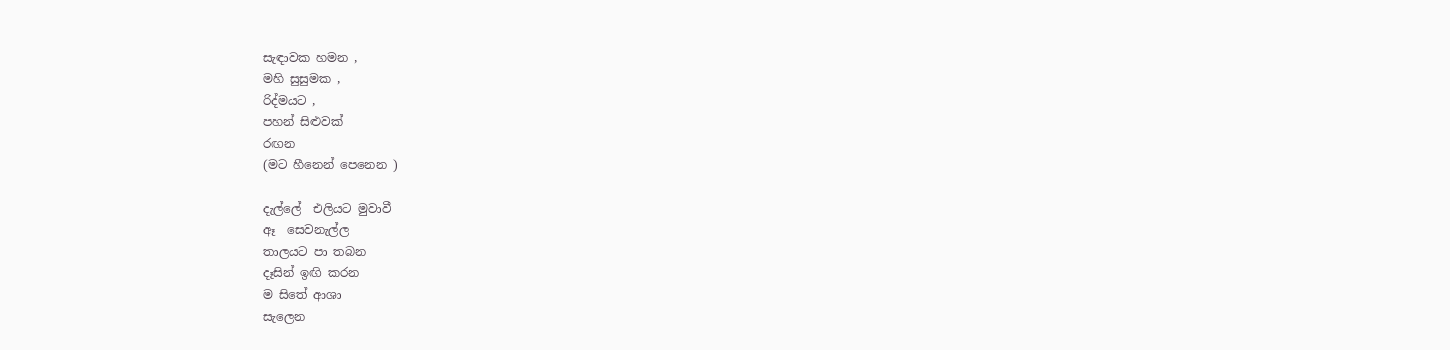සැඳාවක හමන ,
මහි සුසුමක ,
රිද්මයට ,
පහන් සිළුවක්
රඟන
(මට හීනෙන් පෙනෙන )

දැල්ලේ  එලියට මුවාවී
ඈ  සෙවනැල්ල
තාලයට පා තබන
දෑසින් ඉඟි කරන
ම සිතේ ආශා
සැලෙන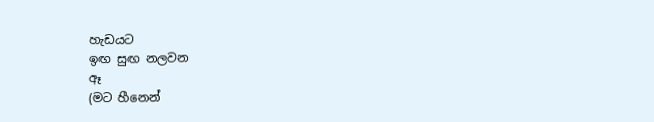හැඩයට
ඉඟ සුඟ නලවන
ඈ
(මට හීනෙන්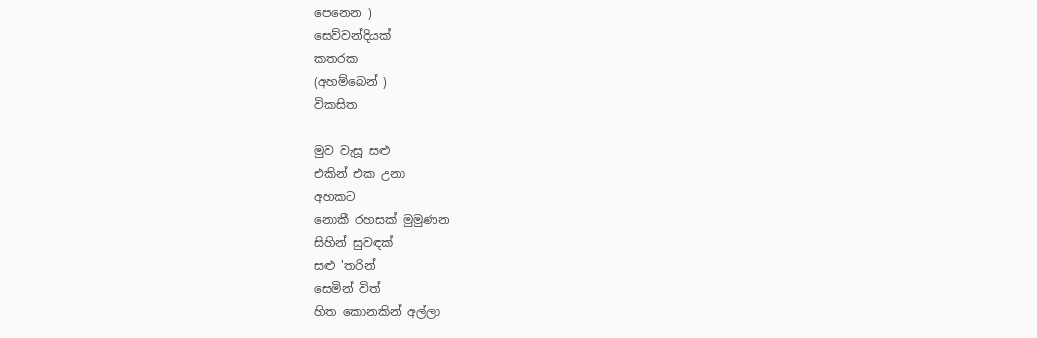පෙනෙන )
සෙව්වන්දියක්
කතරක
(අහම්බෙන් )
විකසිත

මුව වැසූ සළු
එකින් එක උනා
අහකට
නොකී රහසක් මුමුණන
සිහින් සුවඳක්
සළු 'තරින්
සෙමින් විත්
හිත කොනකින් අල්ලා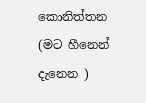කොනිත්තන
(මට හීනෙන් දැනෙන )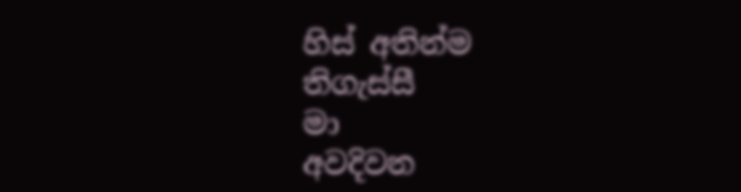හිස් අතින්ම
තිගැස්සී
මා
අවදිවන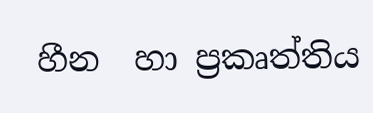හීන  හා ප්‍රකෘත්තිය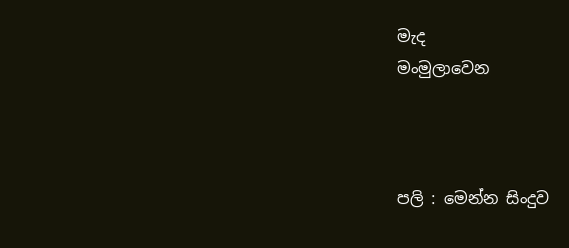මැද
මංමුලාවෙන



පලි : මෙන්න සිංදුව